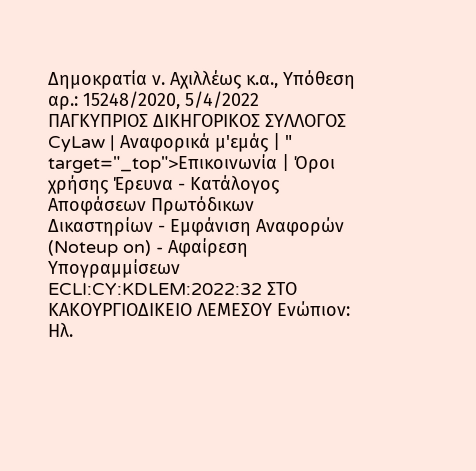Δημοκρατία ν. Αχιλλέως κ.α., Υπόθεση αρ.: 15248/2020, 5/4/2022 ΠΑΓΚΥΠΡΙΟΣ ΔΙΚΗΓΟΡΙΚΟΣ ΣΥΛΛΟΓΟΣ CyLaw | Αναφορικά μ'εμάς | " target="_top">Επικοινωνία | Όροι χρήσης Έρευνα - Κατάλογος Αποφάσεων Πρωτόδικων Δικαστηρίων - Εμφάνιση Αναφορών (Noteup on) - Αφαίρεση Υπογραμμίσεων ECLI:CY:KDLEM:2022:32 ΣΤΟ ΚΑΚΟΥΡΓΙΟΔΙΚΕΙΟ ΛΕΜΕΣΟΥ Ενώπιον: Ηλ.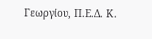Γεωργίου, Π.Ε.Δ. Κ.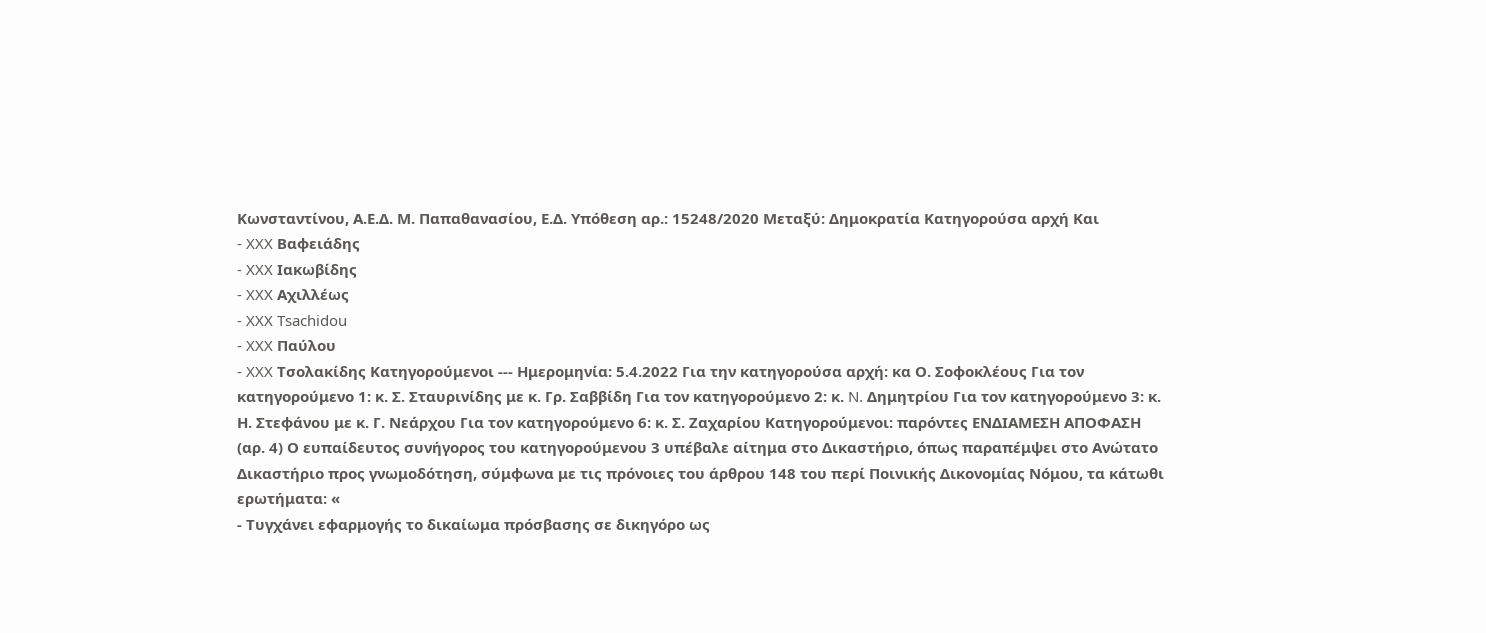Κωνσταντίνου, Α.Ε.Δ. Μ. Παπαθανασίου, Ε.Δ. Υπόθεση αρ.: 15248/2020 Μεταξύ: Δημοκρατία Κατηγορούσα αρχή Και
- XXX Βαφειάδης
- XXX Ιακωβίδης
- XXX Αχιλλέως
- XXX Tsachidou
- XXX Παύλου
- XXX Τσολακίδης Κατηγορούμενοι --- Ημερομηνία: 5.4.2022 Για την κατηγορούσα αρχή: κα Ο. Σοφοκλέους Για τον κατηγορούμενο 1: κ. Σ. Σταυρινίδης με κ. Γρ. Σαββίδη Για τον κατηγορούμενο 2: κ. N. Δημητρίου Για τον κατηγορούμενο 3: κ. Η. Στεφάνου με κ. Γ. Νεάρχου Για τον κατηγορούμενο 6: κ. Σ. Ζαχαρίου Κατηγορούμενοι: παρόντες ΕΝΔΙΑΜΕΣΗ ΑΠΟΦΑΣΗ (αρ. 4) Ο ευπαίδευτος συνήγορος του κατηγορούμενου 3 υπέβαλε αίτημα στο Δικαστήριο, όπως παραπέμψει στο Ανώτατο Δικαστήριο προς γνωμοδότηση, σύμφωνα με τις πρόνοιες του άρθρου 148 του περί Ποινικής Δικονομίας Νόμου, τα κάτωθι ερωτήματα: «
- Τυγχάνει εφαρμογής το δικαίωμα πρόσβασης σε δικηγόρο ως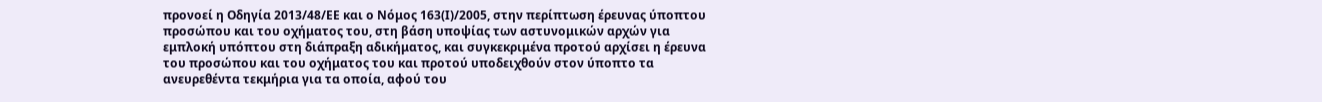προνοεί η Οδηγία 2013/48/ΕΕ και ο Νόμος 163(Ι)/2005, στην περίπτωση έρευνας ύποπτου προσώπου και του οχήματος του, στη βάση υποψίας των αστυνομικών αρχών για εμπλοκή υπόπτου στη διάπραξη αδικήματος, και συγκεκριμένα προτού αρχίσει η έρευνα του προσώπου και του οχήματος του και προτού υποδειχθούν στον ύποπτο τα ανευρεθέντα τεκμήρια για τα οποία, αφού του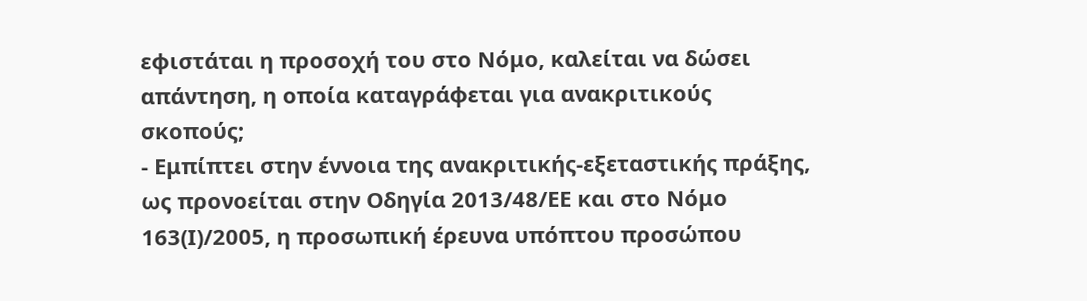εφιστάται η προσοχή του στο Νόμο, καλείται να δώσει απάντηση, η οποία καταγράφεται για ανακριτικούς σκοπούς;
- Εμπίπτει στην έννοια της ανακριτικής-εξεταστικής πράξης, ως προνοείται στην Οδηγία 2013/48/ΕΕ και στο Νόμο 163(Ι)/2005, η προσωπική έρευνα υπόπτου προσώπου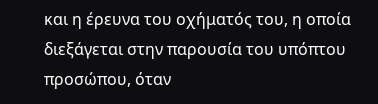και η έρευνα του οχήματός του, η οποία διεξάγεται στην παρουσία του υπόπτου προσώπου, όταν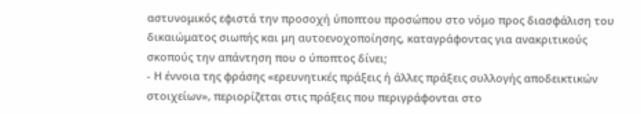αστυνομικός εφιστά την προσοχή ύποπτου προσώπου στο νόμο προς διασφάλιση του δικαιώματος σιωπής και μη αυτοενοχοποίησης, καταγράφοντας για ανακριτικούς σκοπούς την απάντηση που ο ύποπτος δίνει;
- Η έννοια της φράσης «ερευνητικές πράξεις ή άλλες πράξεις συλλογής αποδεικτικών στοιχείων», περιορίζεται στις πράξεις που περιγράφονται στο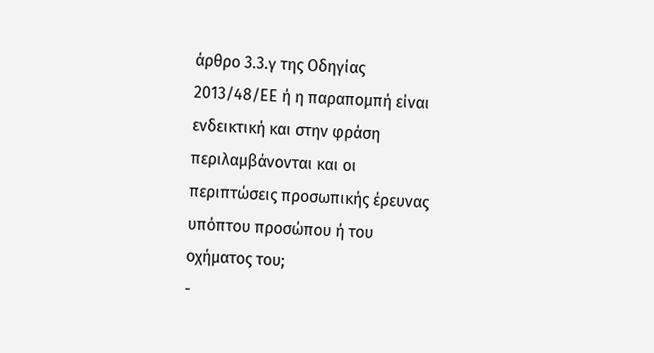άρθρο 3.3.γ της Οδηγίας 2013/48/ΕΕ ή η παραπομπή είναι ενδεικτική και στην φράση περιλαμβάνονται και οι περιπτώσεις προσωπικής έρευνας υπόπτου προσώπου ή του οχήματος του;
-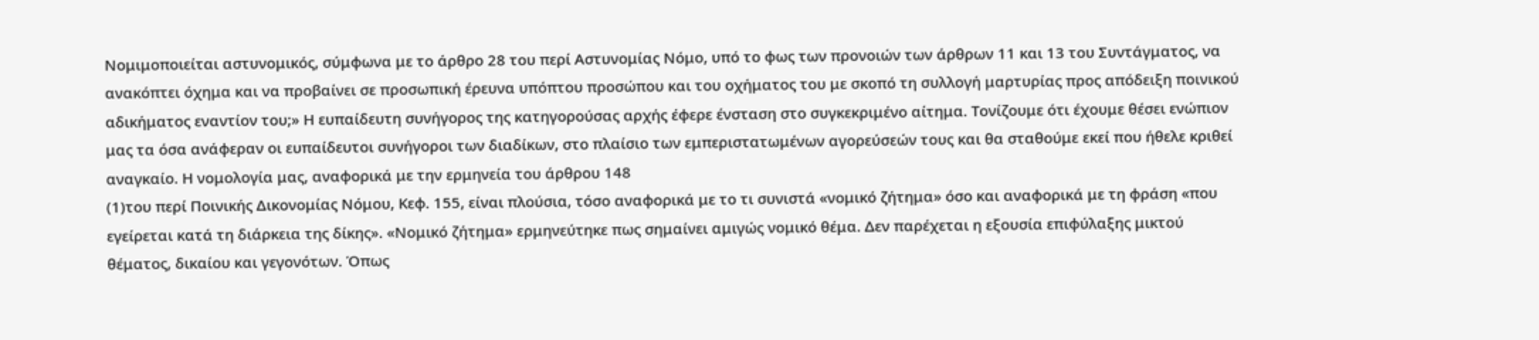Νομιμοποιείται αστυνομικός, σύμφωνα με το άρθρο 28 του περί Αστυνομίας Νόμο, υπό το φως των προνοιών των άρθρων 11 και 13 του Συντάγματος, να ανακόπτει όχημα και να προβαίνει σε προσωπική έρευνα υπόπτου προσώπου και του οχήματος του με σκοπό τη συλλογή μαρτυρίας προς απόδειξη ποινικού αδικήματος εναντίον του;» Η ευπαίδευτη συνήγορος της κατηγορούσας αρχής έφερε ένσταση στο συγκεκριμένο αίτημα. Τονίζουμε ότι έχουμε θέσει ενώπιον μας τα όσα ανάφεραν οι ευπαίδευτοι συνήγοροι των διαδίκων, στο πλαίσιο των εμπεριστατωμένων αγορεύσεών τους και θα σταθούμε εκεί που ήθελε κριθεί αναγκαίο. Η νομολογία μας, αναφορικά με την ερμηνεία του άρθρου 148
(1)του περί Ποινικής Δικονομίας Νόμου, Κεφ. 155, είναι πλούσια, τόσο αναφορικά με το τι συνιστά «νομικό ζήτημα» όσο και αναφορικά με τη φράση «που εγείρεται κατά τη διάρκεια της δίκης». «Νομικό ζήτημα» ερμηνεύτηκε πως σημαίνει αμιγώς νομικό θέμα. Δεν παρέχεται η εξουσία επιφύλαξης μικτού θέματος, δικαίου και γεγονότων. Όπως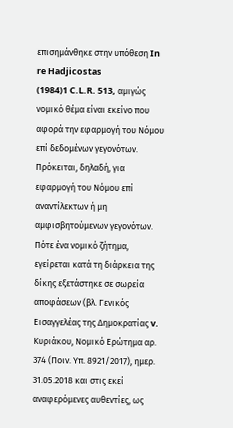επισημάνθηκε στην υπόθεση In re Hadjicostas
(1984)1 C.L.R. 513, αμιγώς νομικό θέμα είναι εκείνο που αφορά την εφαρμογή του Νόμου επί δεδομένων γεγονότων. Πρόκειται, δηλαδή, για εφαρμογή του Νόμου επί αναντίλεκτων ή μη αμφισβητούμενων γεγονότων. Πότε ένα νομικό ζήτημα, εγείρεται κατά τη διάρκεια της δίκης εξετάστηκε σε σωρεία αποφάσεων (βλ. Γενικός Εισαγγελέας της Δημοκρατίας v. Κυριάκου, Νομικό Ερώτημα αρ. 374 (Ποιν. Υπ. 8921/2017), ημερ. 31.05.2018 και στις εκεί αναφερόμενες αυθεντίες, ως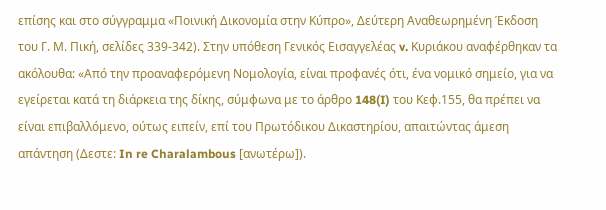επίσης και στο σύγγραμμα «Ποινική Δικονομία στην Κύπρο», Δεύτερη Αναθεωρημένη Έκδοση του Γ. Μ. Πική, σελίδες 339-342). Στην υπόθεση Γενικός Εισαγγελέας v. Κυριάκου αναφέρθηκαν τα ακόλουθα: «Από την προαναφερόμενη Νομολογία, είναι προφανές ότι, ένα νομικό σημείο, για να εγείρεται κατά τη διάρκεια της δίκης, σύμφωνα με το άρθρο 148(I) του Κεφ.155, θα πρέπει να είναι επιβαλλόμενο, ούτως ειπείν, επί του Πρωτόδικου Δικαστηρίου, απαιτώντας άμεση απάντηση (Δεστε: In re Charalambous [ανωτέρω]).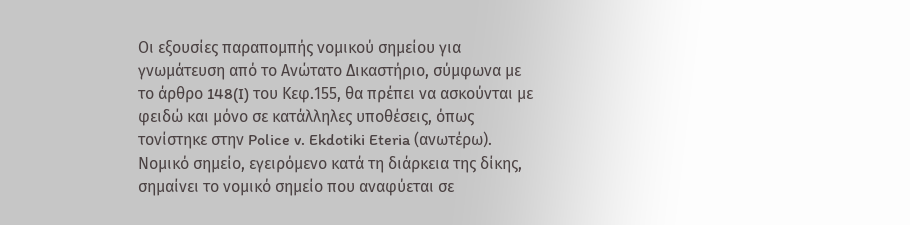Οι εξουσίες παραπομπής νομικού σημείου για γνωμάτευση από το Ανώτατο Δικαστήριο, σύμφωνα με το άρθρο 148(I) του Κεφ.155, θα πρέπει να ασκούνται με φειδώ και μόνο σε κατάλληλες υποθέσεις, όπως τονίστηκε στην Police v. Ekdotiki Eteria (ανωτέρω). Νομικό σημείο, εγειρόμενο κατά τη διάρκεια της δίκης, σημαίνει το νομικό σημείο που αναφύεται σε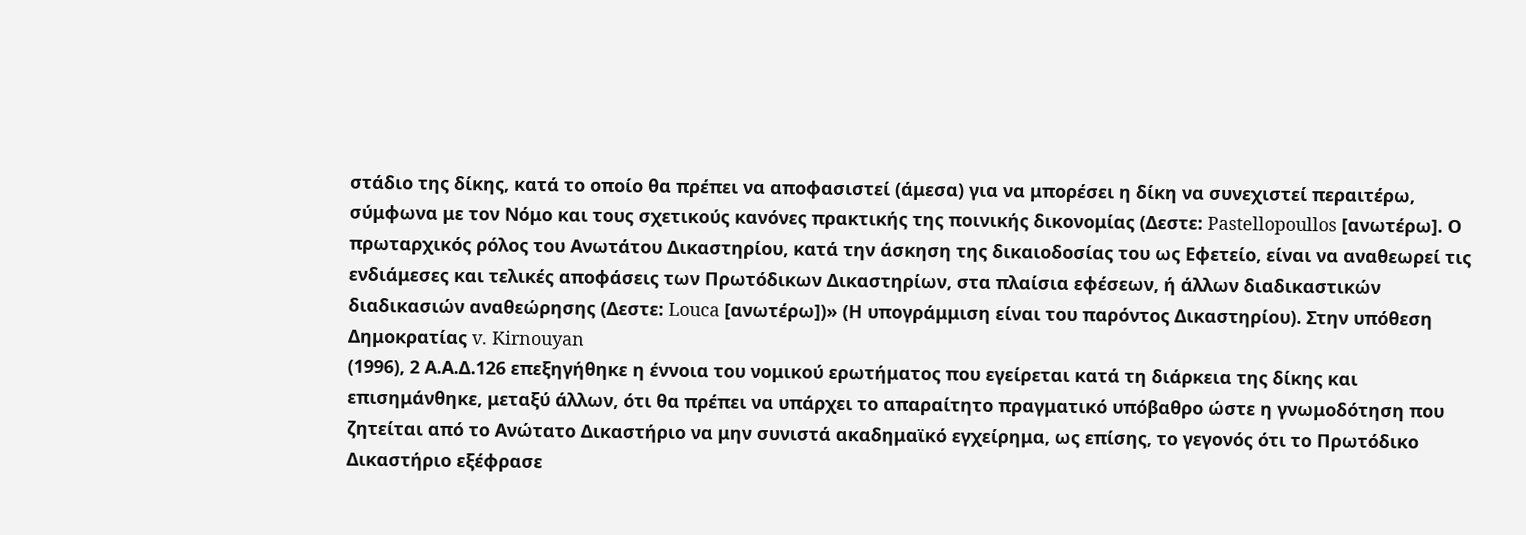στάδιο της δίκης, κατά το οποίο θα πρέπει να αποφασιστεί (άμεσα) για να μπορέσει η δίκη να συνεχιστεί περαιτέρω, σύμφωνα με τον Νόμο και τους σχετικούς κανόνες πρακτικής της ποινικής δικονομίας (Δεστε: Pastellopoullos [ανωτέρω]. Ο πρωταρχικός ρόλος του Ανωτάτου Δικαστηρίου, κατά την άσκηση της δικαιοδοσίας του ως Εφετείο, είναι να αναθεωρεί τις ενδιάμεσες και τελικές αποφάσεις των Πρωτόδικων Δικαστηρίων, στα πλαίσια εφέσεων, ή άλλων διαδικαστικών διαδικασιών αναθεώρησης (Δεστε: Louca [ανωτέρω])» (Η υπογράμμιση είναι του παρόντος Δικαστηρίου). Στην υπόθεση Δημοκρατίας v. Kirnouyan
(1996), 2 Α.Α.Δ.126 επεξηγήθηκε η έννοια του νομικού ερωτήματος που εγείρεται κατά τη διάρκεια της δίκης και επισημάνθηκε, μεταξύ άλλων, ότι θα πρέπει να υπάρχει το απαραίτητο πραγματικό υπόβαθρο ώστε η γνωμοδότηση που ζητείται από το Ανώτατο Δικαστήριο να μην συνιστά ακαδημαϊκό εγχείρημα, ως επίσης, το γεγονός ότι το Πρωτόδικο Δικαστήριο εξέφρασε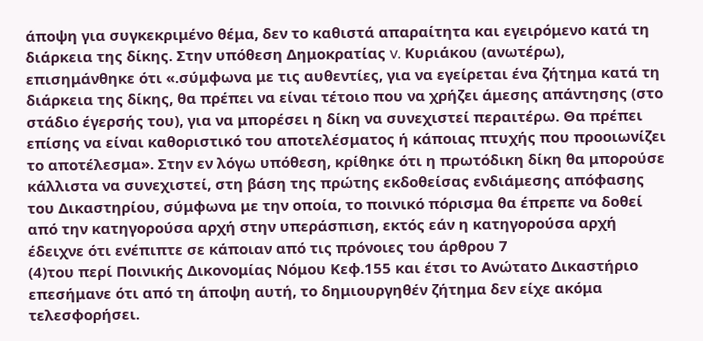άποψη για συγκεκριμένο θέμα, δεν το καθιστά απαραίτητα και εγειρόμενο κατά τη διάρκεια της δίκης. Στην υπόθεση Δημοκρατίας v. Κυριάκου (ανωτέρω), επισημάνθηκε ότι «.σύμφωνα με τις αυθεντίες, για να εγείρεται ένα ζήτημα κατά τη διάρκεια της δίκης, θα πρέπει να είναι τέτοιο που να χρήζει άμεσης απάντησης (στο στάδιο έγερσής του), για να μπορέσει η δίκη να συνεχιστεί περαιτέρω. Θα πρέπει επίσης να είναι καθοριστικό του αποτελέσματος ή κάποιας πτυχής που προοιωνίζει το αποτέλεσμα». Στην εν λόγω υπόθεση, κρίθηκε ότι η πρωτόδικη δίκη θα μπορούσε κάλλιστα να συνεχιστεί, στη βάση της πρώτης εκδοθείσας ενδιάμεσης απόφασης του Δικαστηρίου, σύμφωνα με την οποία, το ποινικό πόρισμα θα έπρεπε να δοθεί από την κατηγορούσα αρχή στην υπεράσπιση, εκτός εάν η κατηγορούσα αρχή έδειχνε ότι ενέπιπτε σε κάποιαν από τις πρόνοιες του άρθρου 7
(4)του περί Ποινικής Δικονομίας Νόμου Κεφ.155 και έτσι το Ανώτατο Δικαστήριο επεσήμανε ότι από τη άποψη αυτή, το δημιουργηθέν ζήτημα δεν είχε ακόμα τελεσφορήσει.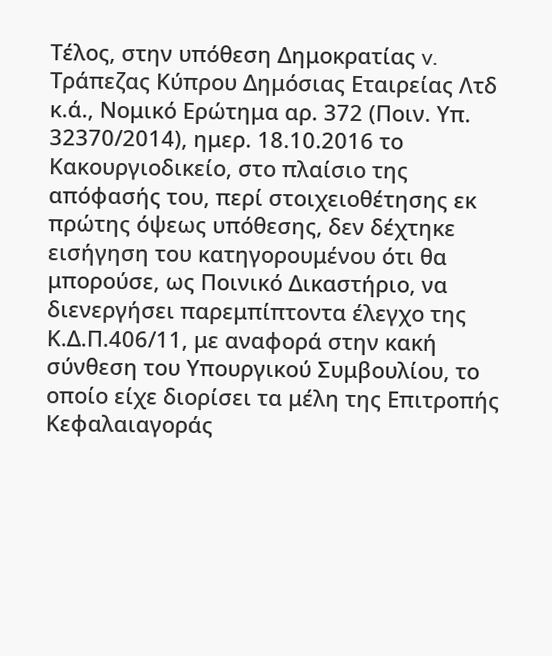Τέλος, στην υπόθεση Δημοκρατίας v. Τράπεζας Κύπρου Δημόσιας Εταιρείας Λτδ κ.ά., Νομικό Ερώτημα αρ. 372 (Ποιν. Υπ. 32370/2014), ημερ. 18.10.2016 το Κακουργιοδικείο, στο πλαίσιο της απόφασής του, περί στοιχειοθέτησης εκ πρώτης όψεως υπόθεσης, δεν δέχτηκε εισήγηση του κατηγορουμένου ότι θα μπορούσε, ως Ποινικό Δικαστήριο, να διενεργήσει παρεμπίπτοντα έλεγχο της Κ.Δ.Π.406/11, με αναφορά στην κακή σύνθεση του Υπουργικού Συμβουλίου, το οποίο είχε διορίσει τα μέλη της Επιτροπής Κεφαλαιαγοράς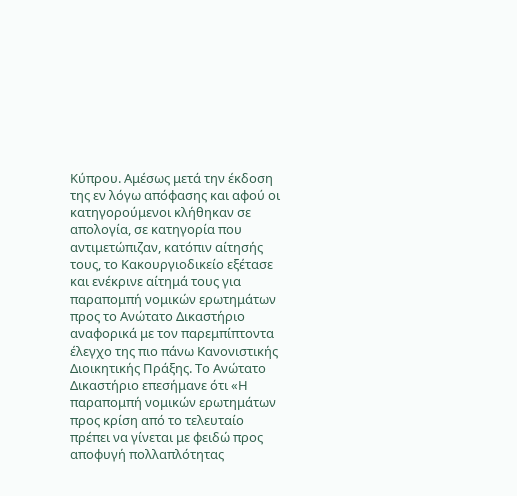Κύπρου. Αμέσως μετά την έκδοση της εν λόγω απόφασης και αφού οι κατηγορούμενοι κλήθηκαν σε απολογία, σε κατηγορία που αντιμετώπιζαν, κατόπιν αίτησής τους, το Κακουργιοδικείο εξέτασε και ενέκρινε αίτημά τους για παραπομπή νομικών ερωτημάτων προς το Ανώτατο Δικαστήριο αναφορικά με τον παρεμπίπτοντα έλεγχο της πιο πάνω Κανονιστικής Διοικητικής Πράξης. Το Ανώτατο Δικαστήριο επεσήμανε ότι «Η παραπομπή νομικών ερωτημάτων προς κρίση από το τελευταίο πρέπει να γίνεται με φειδώ προς αποφυγή πολλαπλότητας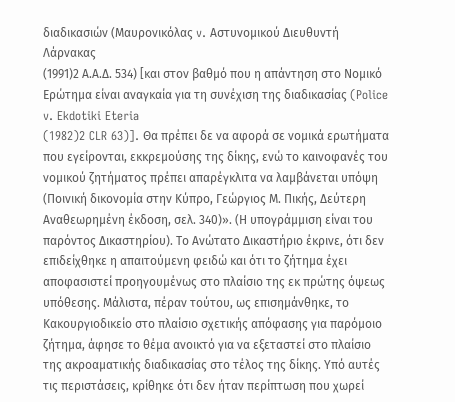διαδικασιών (Μαυρονικόλας v. Αστυνομικού Διευθυντή Λάρνακας
(1991)2 Α.Α.Δ. 534) [και στον βαθμό που η απάντηση στο Νομικό Ερώτημα είναι αναγκαία για τη συνέχιση της διαδικασίας (Police v. Ekdotiki Eteria
(1982)2 CLR 63)]. Θα πρέπει δε να αφορά σε νομικά ερωτήματα που εγείρονται, εκκρεμούσης της δίκης, ενώ το καινοφανές του νομικού ζητήματος πρέπει απαρέγκλιτα να λαμβάνεται υπόψη (Ποινική δικονομία στην Κύπρο, Γεώργιος Μ. Πικής, Δεύτερη Αναθεωρημένη έκδοση, σελ. 340)». (Η υπογράμμιση είναι του παρόντος Δικαστηρίου). Το Ανώτατο Δικαστήριο έκρινε, ότι δεν επιδείχθηκε η απαιτούμενη φειδώ και ότι το ζήτημα έχει αποφασιστεί προηγουμένως στο πλαίσιο της εκ πρώτης όψεως υπόθεσης. Μάλιστα, πέραν τούτου, ως επισημάνθηκε, το Κακουργιοδικείο στο πλαίσιο σχετικής απόφασης για παρόμοιο ζήτημα, άφησε το θέμα ανοικτό για να εξεταστεί στο πλαίσιο της ακροαματικής διαδικασίας στο τέλος της δίκης. Υπό αυτές τις περιστάσεις, κρίθηκε ότι δεν ήταν περίπτωση που χωρεί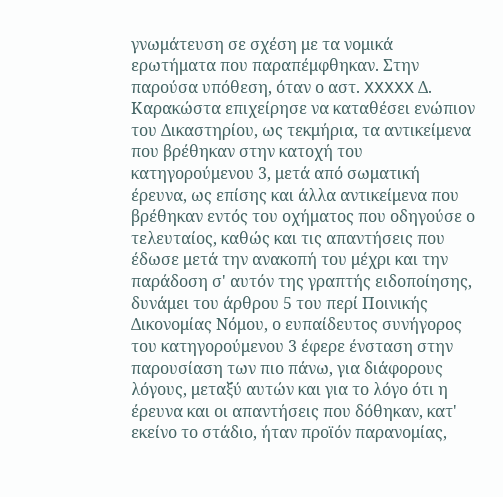γνωμάτευση σε σχέση με τα νομικά ερωτήματα που παραπέμφθηκαν. Στην παρούσα υπόθεση, όταν ο αστ. XXXXX Δ. Καρακώστα επιχείρησε να καταθέσει ενώπιον του Δικαστηρίου, ως τεκμήρια, τα αντικείμενα που βρέθηκαν στην κατοχή του κατηγορούμενου 3, μετά από σωματική έρευνα, ως επίσης και άλλα αντικείμενα που βρέθηκαν εντός του οχήματος που οδηγούσε ο τελευταίος, καθώς και τις απαντήσεις που έδωσε μετά την ανακοπή του μέχρι και την παράδοση σ' αυτόν της γραπτής ειδοποίησης, δυνάμει του άρθρου 5 του περί Ποινικής Δικονομίας Νόμου, ο ευπαίδευτος συνήγορος του κατηγορούμενου 3 έφερε ένσταση στην παρουσίαση των πιο πάνω, για διάφορους λόγους, μεταξύ αυτών και για το λόγο ότι η έρευνα και οι απαντήσεις που δόθηκαν, κατ' εκείνο το στάδιο, ήταν προϊόν παρανομίας,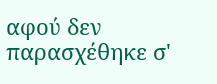αφού δεν παρασχέθηκε σ'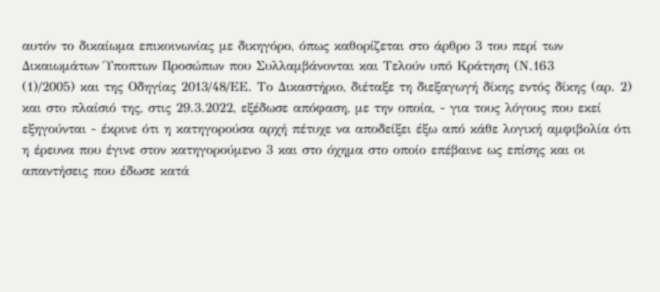αυτόν το δικαίωμα επικοινωνίας με δικηγόρο, όπως καθορίζεται στο άρθρο 3 του περί των Δικαιωμάτων Ύποπτων Προσώπων που Συλλαμβάνονται και Τελούν υπό Κράτηση (Ν.163
(1)/2005) και της Οδηγίας 2013/48/ΕΕ. Το Δικαστήριο, διέταξε τη διεξαγωγή δίκης εντός δίκης (αρ. 2) και στο πλαίσιό της, στις 29.3.2022, εξέδωσε απόφαση, με την οποία, - για τους λόγους που εκεί εξηγούνται - έκρινε ότι η κατηγορούσα αρχή πέτυχε να αποδείξει έξω από κάθε λογική αμφιβολία ότι η έρευνα που έγινε στον κατηγορούμενο 3 και στο όχημα στο οποίο επέβαινε ως επίσης και οι απαντήσεις που έδωσε κατά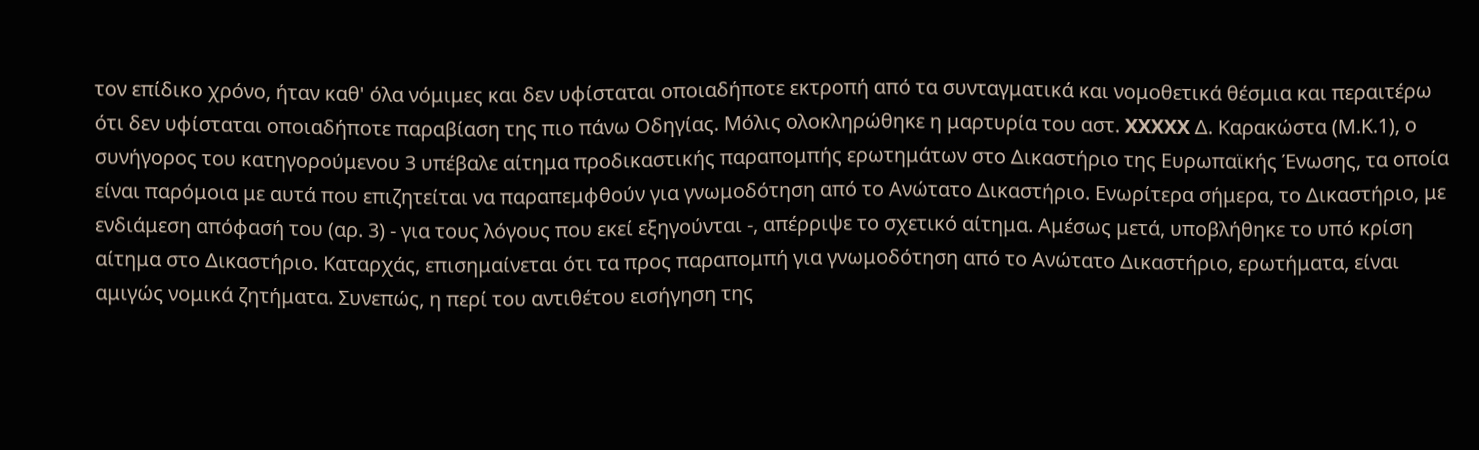τον επίδικο χρόνο, ήταν καθ' όλα νόμιμες και δεν υφίσταται οποιαδήποτε εκτροπή από τα συνταγματικά και νομοθετικά θέσμια και περαιτέρω ότι δεν υφίσταται οποιαδήποτε παραβίαση της πιο πάνω Οδηγίας. Μόλις ολοκληρώθηκε η μαρτυρία του αστ. XXXXX Δ. Καρακώστα (Μ.Κ.1), ο συνήγορος του κατηγορούμενου 3 υπέβαλε αίτημα προδικαστικής παραπομπής ερωτημάτων στο Δικαστήριο της Ευρωπαϊκής Ένωσης, τα οποία είναι παρόμοια με αυτά που επιζητείται να παραπεμφθούν για γνωμοδότηση από το Ανώτατο Δικαστήριο. Ενωρίτερα σήμερα, το Δικαστήριο, με ενδιάμεση απόφασή του (αρ. 3) - για τους λόγους που εκεί εξηγούνται -, απέρριψε το σχετικό αίτημα. Αμέσως μετά, υποβλήθηκε το υπό κρίση αίτημα στο Δικαστήριο. Καταρχάς, επισημαίνεται ότι τα προς παραπομπή για γνωμοδότηση από το Ανώτατο Δικαστήριο, ερωτήματα, είναι αμιγώς νομικά ζητήματα. Συνεπώς, η περί του αντιθέτου εισήγηση της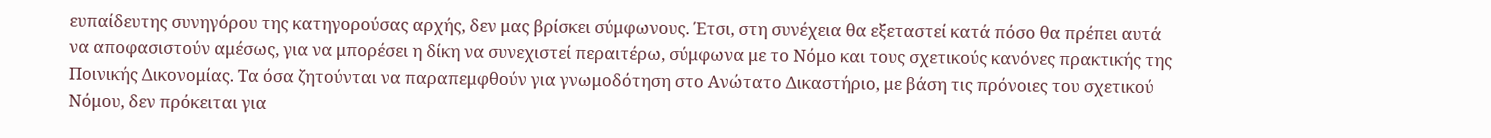ευπαίδευτης συνηγόρου της κατηγορούσας αρχής, δεν μας βρίσκει σύμφωνους. Έτσι, στη συνέχεια θα εξεταστεί κατά πόσο θα πρέπει αυτά να αποφασιστούν αμέσως, για να μπορέσει η δίκη να συνεχιστεί περαιτέρω, σύμφωνα με το Νόμο και τους σχετικούς κανόνες πρακτικής της Ποινικής Δικονομίας. Τα όσα ζητούνται να παραπεμφθούν για γνωμοδότηση στο Ανώτατο Δικαστήριο, με βάση τις πρόνοιες του σχετικού Νόμου, δεν πρόκειται για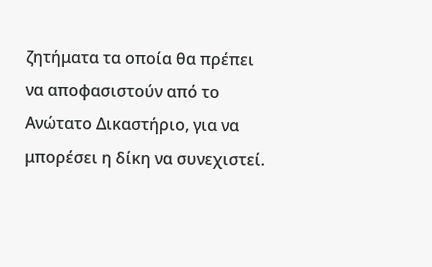ζητήματα τα οποία θα πρέπει να αποφασιστούν από το Ανώτατο Δικαστήριο, για να μπορέσει η δίκη να συνεχιστεί.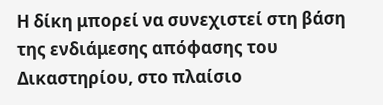Η δίκη μπορεί να συνεχιστεί στη βάση της ενδιάμεσης απόφασης του Δικαστηρίου, στο πλαίσιο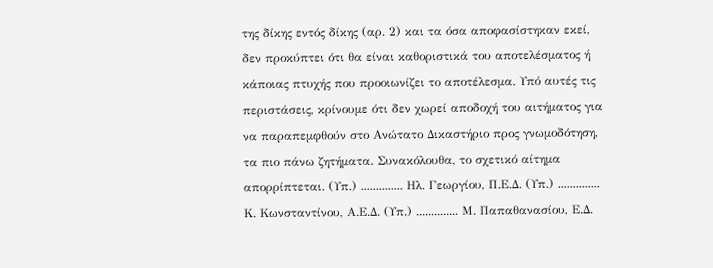της δίκης εντός δίκης (αρ. 2) και τα όσα αποφασίστηκαν εκεί, δεν προκύπτει ότι θα είναι καθοριστικά του αποτελέσματος ή κάποιας πτυχής που προοιωνίζει το αποτέλεσμα. Υπό αυτές τις περιστάσεις, κρίνουμε ότι δεν χωρεί αποδοχή του αιτήματος για να παραπεμφθούν στο Ανώτατο Δικαστήριο προς γνωμοδότηση, τα πιο πάνω ζητήματα. Συνακόλουθα, το σχετικό αίτημα απορρίπτεται. (Υπ.) .............. Ηλ. Γεωργίου, Π.Ε.Δ. (Υπ.) .............. Κ. Κωνσταντίνου, Α.Ε.Δ. (Υπ.) .............. Μ. Παπαθανασίου, Ε.Δ.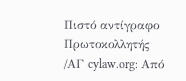Πιστό αντίγραφο Πρωτοκολλητής /ΑΓ cylaw.org: Από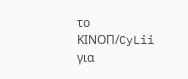το ΚΙΝOΠ/CyLii για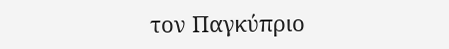τον Παγκύπριο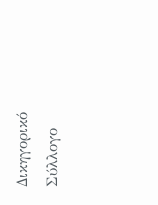Δικηγορικό Σύλλογο